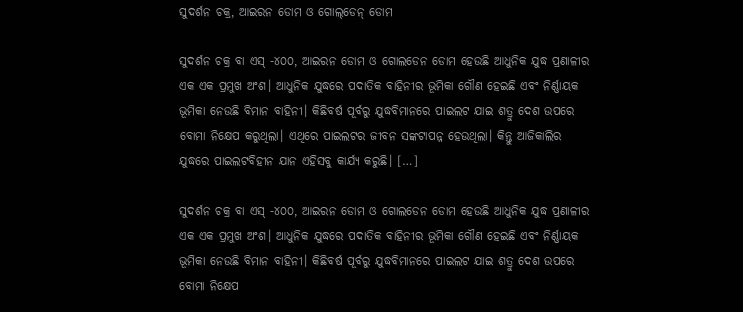ସୁଦର୍ଶନ ଚକ୍ର, ଆଇରନ ଡୋମ ଓ ଗୋଲ୍‌ଡେନ୍‌ ଡୋମ

ସୁଦର୍ଶନ ଚକ୍ର ବା ଏସ୍‌‌ -୪୦୦, ଆଇରନ ଡୋମ ଓ ଗୋଲଡେନ ଡୋମ ହେଉଛି ଆଧୁନିକ ଯୁଦ୍ଧ ପ୍ରଣାଳୀର ଏକ ଏକ ପ୍ରମୁଖ ଅଂଶ। ଆଧୁନିକ ଯୁଦ୍ଧରେ ପଦାତିକ ବାହିନୀର ଭୂମିକା ଗୌଣ ହେଇଛି ଏବଂ ନିର୍ଣ୍ଣାୟକ ଭୂମିକା ନେଉଛି ବିମାନ ବାହିନୀ। କିଛିବର୍ଷ ପୂର୍ବରୁ ଯୁଦ୍ଧବିମାନରେ ପାଇଲଟ ଯାଇ ଶତ୍ରୁ ଦେଶ ଉପରେ ବୋମା ନିକ୍ଷେପ କରୁଥିଲା। ଏଥିରେ ପାଇଲଟର ଜୀବନ ସଙ୍କଟାପନ୍ନ ହେଉଥିଲା। କିନ୍ତୁ ଆଜିକାଲିର ଯୁଦ୍ଧରେ ପାଇଲଟବିହୀନ ଯାନ ଏହିସବୁ କାର୍ଯ୍ୟ କରୁଛି। […]

ସୁଦର୍ଶନ ଚକ୍ର ବା ଏସ୍‌‌ -୪୦୦, ଆଇରନ ଡୋମ ଓ ଗୋଲଡେନ ଡୋମ ହେଉଛି ଆଧୁନିକ ଯୁଦ୍ଧ ପ୍ରଣାଳୀର ଏକ ଏକ ପ୍ରମୁଖ ଅଂଶ। ଆଧୁନିକ ଯୁଦ୍ଧରେ ପଦାତିକ ବାହିନୀର ଭୂମିକା ଗୌଣ ହେଇଛି ଏବଂ ନିର୍ଣ୍ଣାୟକ ଭୂମିକା ନେଉଛି ବିମାନ ବାହିନୀ। କିଛିବର୍ଷ ପୂର୍ବରୁ ଯୁଦ୍ଧବିମାନରେ ପାଇଲଟ ଯାଇ ଶତ୍ରୁ ଦେଶ ଉପରେ ବୋମା ନିକ୍ଷେପ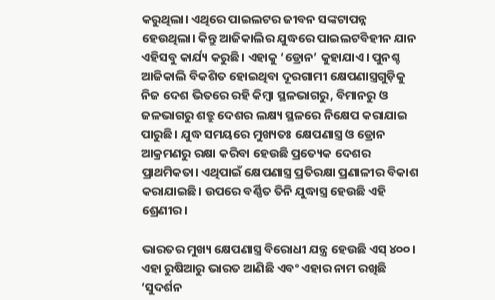କରୁଥିଲା। ଏଥିରେ ପାଇଲଟର ଜୀବନ ସଙ୍କଟାପନ୍ନ ହେଉଥିଲା। କିନ୍ତୁ ଆଜିକାଲିର ଯୁଦ୍ଧରେ ପାଇଲଟବିହୀନ ଯାନ ଏହିସବୁ କାର୍ଯ୍ୟ କରୁଛି। ଏହାକୁ ‘ଡ୍ରୋନ’ କୁହାଯାଏ। ପୁନଶ୍ଚ ଆଜିକାଲି ବିକଶିତ ହୋଇଥିବା ଦୂରଗାମୀ କ୍ଷେପଣାସ୍ତ୍ରଗୁଡ଼ିକୁ ନିଜ ଦେଶ ଭିତରେ ରହି କିମ୍ବା ସ୍ଥଳଭାଗରୁ, ବିମାନରୁ ଓ ଜଳଭାଗରୁ ଶତ୍ରୁ ଦେଶର ଲକ୍ଷ୍ୟ ସ୍ଥଳରେ ନିକ୍ଷେପ କରାଯାଇ ପାରୁଛି। ଯୁଦ୍ଧ ସମୟରେ ମୁଖ୍ୟତଃ କ୍ଷେପଣାସ୍ତ୍ର ଓ ଡ୍ରୋନ ଆକ୍ରମଣରୁ ରକ୍ଷା କରିବା ହେଉଛି ପ୍ରତ୍ୟେକ ଦେଶର ପ୍ରାଥମିକତା। ଏଥିପାଇଁ କ୍ଷେପଣାସ୍ତ୍ର ପ୍ରତିରକ୍ଷା ପ୍ରଣାଳୀର ବିକାଶ କରାଯାଇଛି। ଉପରେ ବର୍ଣ୍ଣିତ ତିନି ଯୁଦ୍ଧାସ୍ତ୍ର ହେଉଛି ଏହି ଶ୍ରେଣୀର।

ଭାରତର ମୁଖ୍ୟ କ୍ଷେପଣାସ୍ତ୍ର ବିରୋଧୀ ଯନ୍ତ୍ର ହେଉଛି ଏସ୍‌‌ ୪୦୦। ଏହା ରୁଷିଆରୁ ଭାରତ ଆଣିଛି ଏବଂ ଏହାର ନାମ ରଖିଛି ‘ସୁଦର୍ଶନ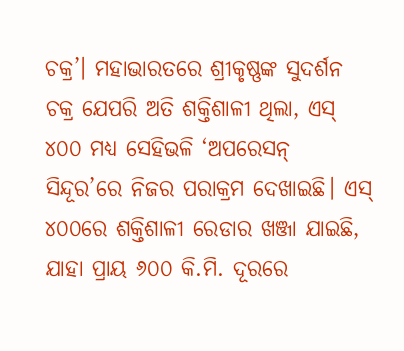ଚକ୍ର’। ମହାଭାରତରେ ଶ୍ରୀକୃଷ୍ଣଙ୍କ ସୁଦର୍ଶନ ଚକ୍ର ଯେପରି ଅତି ଶକ୍ତିଶାଳୀ ଥିଲା, ଏସ୍‌‌ ୪୦୦ ମଧ୍ୟ ସେହିଭଳି ‘ଅପରେସନ୍‌‌ ସିନ୍ଦୂର’ରେ ନିଜର ପରାକ୍ରମ ଦେଖାଇଛି। ଏସ୍‌‌ ୪୦୦ରେ ଶକ୍ତିଶାଳୀ ରେଡାର ଖଞ୍ଜା ଯାଇଛି, ଯାହା ପ୍ରାୟ ୬୦୦ କି.ମି. ଦୂରରେ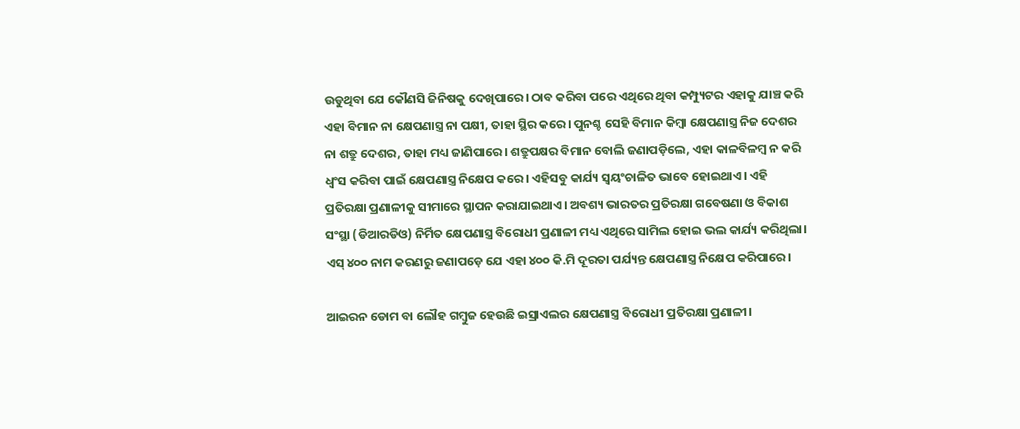ଉଡୁଥିବା ଯେ କୌଣସି ଜିନିଷକୁ ଦେଖିପାରେ। ଠାବ କରିବା ପରେ ଏଥିରେ ଥିବା କମ୍ପ୍ୟୁଟର ଏହାକୁ ଯାଞ୍ଚ କରି ଏହା ବିମାନ ନା କ୍ଷେପଣାସ୍ତ୍ର ନା ପକ୍ଷୀ, ତାହା ସ୍ଥିର କରେ। ପୁନଶ୍ଚ ସେହି ବିମାନ କିମ୍ୱା କ୍ଷେପଣାସ୍ତ୍ର ନିଜ ଦେଶର ନା ଶତ୍ରୁ ଦେଶର, ତାହା ମଧ୍ୟ ଜାଣିପାରେ। ଶତ୍ରୁପକ୍ଷର ବିମାନ ବୋଲି ଜଣାପଡ଼ିଲେ, ଏହା କାଳବିଳମ୍ୱ ନ କରି ଧ୍ୱଂସ କରିବା ପାଇଁ କ୍ଷେପଣାସ୍ତ୍ର ନିକ୍ଷେପ କରେ। ଏହିସବୁ କାର୍ଯ୍ୟ ସ୍ୱୟଂଚାଳିତ ଭାବେ ହୋଇଥାଏ। ଏହି ପ୍ରତିରକ୍ଷା ପ୍ରଣାଳୀକୁ ସୀମାରେ ସ୍ଥାପନ କରାଯାଇଥାଏ। ଅବଶ୍ୟ ଭାରତର ପ୍ରତିରକ୍ଷା ଗବେଷଣା ଓ ବିକାଶ ସଂସ୍ଥା (ଡିଆରଡିଓ) ନିର୍ମିତ କ୍ଷେପଣାସ୍ତ୍ର ବିରୋଧୀ ପ୍ରଣାଳୀ ମଧ୍ୟ ଏଥିରେ ସାମିଲ ହୋଇ ଭଲ କାର୍ଯ୍ୟ କରିଥିଲା। ଏସ୍‌‌ ୪୦୦ ନାମ କରଣରୁ ଜଣାପଡ଼େ ଯେ ଏହା ୪୦୦ କି.ମି ଦୂରତା ପର୍ଯ୍ୟନ୍ତ କ୍ଷେପଣାସ୍ତ୍ର ନିକ୍ଷେପ କରିପାରେ।

ଆଇରନ ଡୋମ ବା ଲୌହ ଗମ୍ୱୁଜ ହେଉଛି ଇସ୍ରାଏଲର କ୍ଷେପଣାସ୍ତ୍ର ବିରୋଧୀ ପ୍ରତିରକ୍ଷା ପ୍ରଣାଳୀ।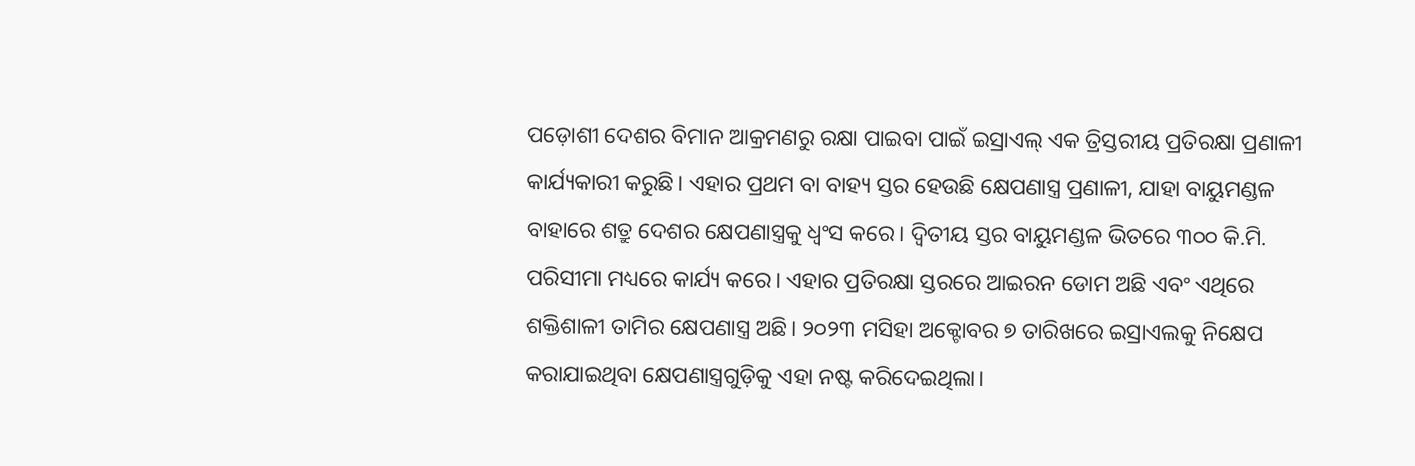ପଡ଼ୋଶୀ ଦେଶର ବିମାନ ଆକ୍ରମଣରୁ ରକ୍ଷା ପାଇବା ପାଇଁ ଇସ୍ରାଏଲ୍‌ ଏକ ତ୍ରିସ୍ତରୀୟ ପ୍ରତିରକ୍ଷା ପ୍ରଣାଳୀ କାର୍ଯ୍ୟକାରୀ କରୁଛି। ଏହାର ପ୍ରଥମ ବା ବାହ୍ୟ ସ୍ତର ହେଉଛି କ୍ଷେପଣାସ୍ତ୍ର ପ୍ରଣାଳୀ, ଯାହା ବାୟୁମଣ୍ଡଳ ବାହାରେ ଶତ୍ରୁ ଦେଶର କ୍ଷେପଣାସ୍ତ୍ରକୁ ଧ୍ୱଂସ କରେ। ଦ୍ୱିତୀୟ ସ୍ତର ବାୟୁମଣ୍ଡଳ ଭିତରେ ୩୦୦ କି.ମି. ପରିସୀମା ମଧ୍ୟରେ କାର୍ଯ୍ୟ କରେ। ଏହାର ପ୍ରତିରକ୍ଷା ସ୍ତରରେ ଆଇରନ ଡୋମ ଅଛି ଏବଂ ଏଥିରେ ଶକ୍ତିଶାଳୀ ତାମିର କ୍ଷେପଣାସ୍ତ୍ର ଅଛି। ୨୦୨୩ ମସିହା ଅକ୍ଟୋବର ୭ ତାରିଖରେ ଇସ୍ରାଏଲକୁ ନିକ୍ଷେପ କରାଯାଇଥିବା କ୍ଷେପଣାସ୍ତ୍ରଗୁଡ଼ିକୁ ଏହା ନଷ୍ଟ କରିଦେଇଥିଲା।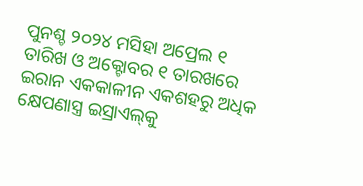ପୁନଶ୍ଚ ୨୦୨୪ ମସିହା ଅପ୍ରେଲ ୧ ତାରିଖ ଓ ଅକ୍ଟୋବର ୧ ତାରଖରେ ଇରାନ ଏକକାଳୀନ ଏକଶହରୁ ଅଧିକ କ୍ଷେପଣାସ୍ତ୍ର ଇସ୍ରାଏଲ୍‌‌କୁ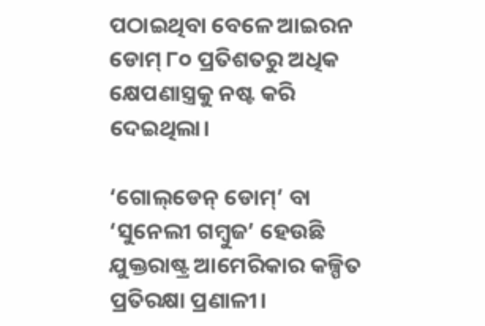ପଠାଇଥିବା ବେଳେ ଆଇରନ ଡୋମ୍‌‌ ୮୦ ପ୍ରତିଶତରୁ ଅଧିକ କ୍ଷେପଣାସ୍ତ୍ରକୁ ନଷ୍ଟ କରି ଦେଇଥିଲା।

‘ଗୋଲ୍‌ଡେନ୍‌ ଡୋମ୍‌‌’ ବା ‘ସୁନେଲୀ ଗମ୍ୱୁଜ’ ହେଉଛି ଯୁକ୍ତରାଷ୍ଟ୍ର ଆମେରିକାର କଳ୍ପିତ ପ୍ରତିରକ୍ଷା ପ୍ରଣାଳୀ।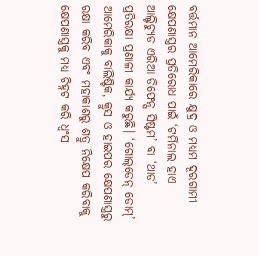ବର୍ତ୍ତମାନ ଆମେରିକାରେ କ୍ଷୁଦ୍ର ଓ ମଧ୍ୟମ ଦୂରଗାମୀ କ୍ଷେପଣାସ୍ତ୍ରର ପ୍ରତିରୋଧ ପାଇଁ ‘ଟର୍ମିନାଲ ହାଏ ଆଲ୍ଟିଚ୍ୟୁଡ ଏରିଆ ଡିଫେନ୍ସ ସିଷ୍ଟମ’ ବା ‘ଥାଡ’ ପ୍ରତିରକ୍ଷା ପ୍ରଣାଳୀ କାର୍ଯ୍ୟ କରୁଛି। ‘ଗୋଲ୍‌ଡେନ୍‌ ଡୋମ୍‌‌’ ଆମେରିକାକୁ ବାଲିଷ୍ଟିକ, କ୍ରୁସ ଓ ହାଇପର କ୍ଷେପଣାସ୍ତ୍ରରୁ ରକ୍ଷା କରିବ ଏବଂ ମହାକାଶରୁ ଶତ୍ରୁ ନିକ୍ଷେପ କରିବାକୁ କ୍ଷେପଣାସ୍ତ୍ରକୁ ମଧ୍ୟ ଚିହ୍ନଟ କରି ଧ୍ୱଂସ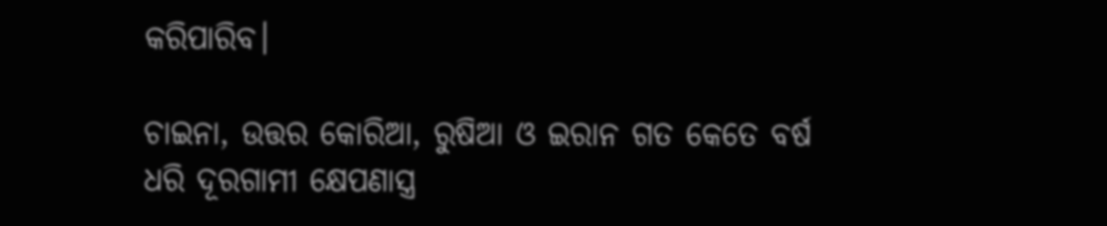କରିପାରିବ।

ଚାଇନା, ଉତ୍ତର କୋରିଆ, ରୁଷିଆ ଓ ଇରାନ ଗତ କେତେ ବର୍ଷ ଧରି ଦୂରଗାମୀ କ୍ଷେପଣାସ୍ତ୍ର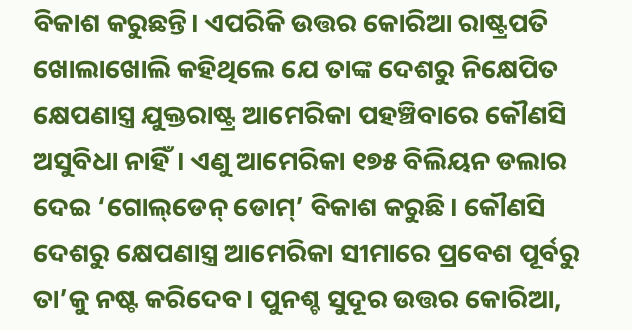ବିକାଶ କରୁଛନ୍ତି। ଏପରିକି ଉତ୍ତର କୋରିଆ ରାଷ୍ଟ୍ରପତି ଖୋଲାଖୋଲି କହିଥିଲେ ଯେ ତାଙ୍କ ଦେଶରୁ ନିକ୍ଷେପିତ କ୍ଷେପଣାସ୍ତ୍ର ଯୁକ୍ତରାଷ୍ଟ୍ର ଆମେରିକା ପହଞ୍ଚିବାରେ କୌଣସି ଅସୁବିଧା ନାହିଁ। ଏଣୁ ଆମେରିକା ୧୭୫ ବିଲିୟନ ଡଲାର ଦେଇ ‘ଗୋଲ୍‌ଡେନ୍‌ ଡୋମ୍’ ବିକାଶ କରୁଛି। କୌଣସି ଦେଶରୁ କ୍ଷେପଣାସ୍ତ୍ର ଆମେରିକା ସୀମାରେ ପ୍ରବେଶ ପୂର୍ବରୁ ତା’କୁ ନଷ୍ଟ କରିଦେବ। ପୁନଶ୍ଚ ସୁଦୂର ଉତ୍ତର କୋରିଆ,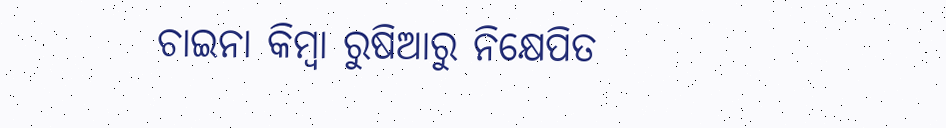ଚାଇନା କିମ୍ୱା ରୁଷିଆରୁ ନିକ୍ଷେପିତ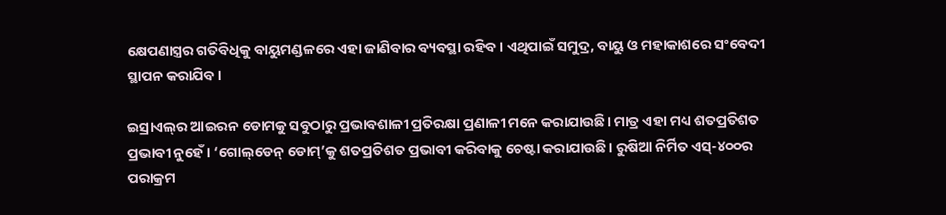କ୍ଷେପଣାସ୍ତ୍ରର ଗତିବିଧିକୁ ବାୟୁମଣ୍ଡଳରେ ଏହା ଜାଣିବାର ବ୍ୟବସ୍ଥା ରହିବ। ଏଥିପାଇଁ ସମୁଦ୍ର, ବାୟୁ ଓ ମହାକାଶରେ ସଂବେଦୀ ସ୍ଥାପନ କରାଯିବ।

ଇସ୍ରାଏଲ୍‌‌ର ଆଇରନ ଡୋମକୁ ସବୁଠାରୁ ପ୍ରଭାବଶାଳୀ ପ୍ରତିରକ୍ଷା ପ୍ରଣାଳୀ ମନେ କରାଯାଉଛି। ମାତ୍ର ଏହା ମଧ୍ୟ ଶତପ୍ରତିଶତ ପ୍ରଭାବୀ ନୁହେଁ। ‘ଗୋଲ୍‌ଡେନ୍‌ ଡୋମ୍’କୁ ଶତପ୍ରତିଶତ ପ୍ରଭାବୀ କରିବାକୁ ଚେଷ୍ଟା କରାଯାଉଛି। ରୁଷିଆ ନିର୍ମିତ ଏସ୍‌‌-୪୦୦ର ପରାକ୍ରମ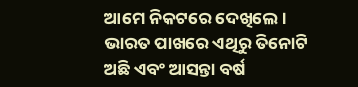ଆମେ ନିକଟରେ ଦେଖିଲେ। ଭାରତ ପାଖରେ ଏଥିରୁ ତିନୋଟି ଅଛି ଏବଂ ଆସନ୍ତା ବର୍ଷ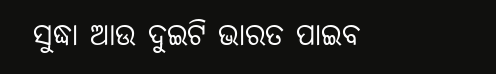ସୁଦ୍ଧା ଆଉ ଦୁଇଟି ଭାରତ ପାଇବ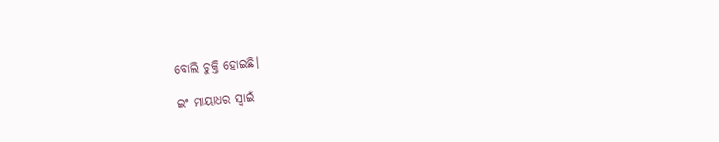ବୋଲି ଚୁକ୍ତି ହୋଇଛି।

ଇଂ ମାୟାଧର ସ୍ୱାଇଁ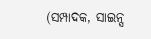(ସମ୍ପାଦକ, ସାଇନ୍ସ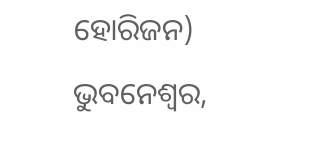ହୋରିଜନ)
ଭୁବନେଶ୍ୱର,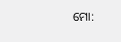ମୋ: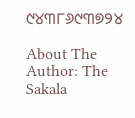୯୪୩୮୬୯୩୭୨୪

About The Author: The Sakala